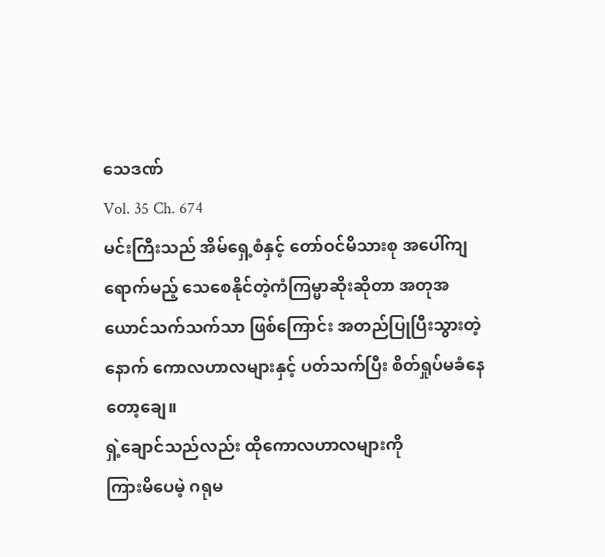သေဒဏ်
Vol. 35 Ch. 674
မင်းကြီးသည် အိမ်ရှေ့စံနှင့် တော်ဝင်မိသားစု အပေါ်ကျရောက်မည့် သေစေနိုင်တဲ့ကံကြမ္မာဆိုးဆိုတာ အတုအယောင်သက်သက်သာ ဖြစ်ကြောင်း အတည်ပြုပြီးသွားတဲ့နောက် ကောလဟာလများနှင့် ပတ်သက်ပြီး စိတ်ရှုပ်မခံနေတော့ချေ။
ရှဲ့ချောင်သည်လည်း ထိုကောလဟာလများကို
ကြားမိပေမဲ့ ဂရုမ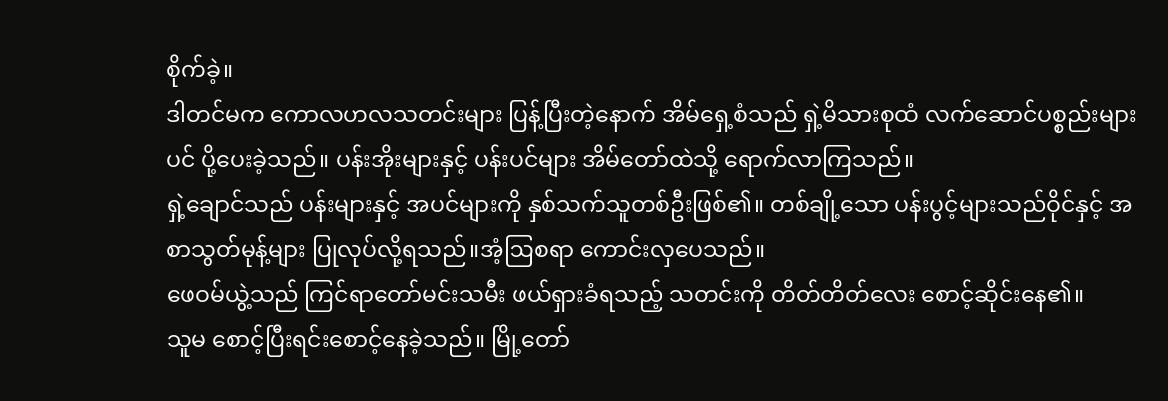စိုက်ခဲ့။
ဒါတင်မက ကောလဟလသတင်းများ ပြန့်ပြီးတဲ့နောက် အိမ်ရှေ့စံသည် ရှဲ့မိသားစုထံ လက်ဆောင်ပစ္စည်းများပင် ပို့ပေးခဲ့သည်။ ပန်းအိုးများနှင့် ပန်းပင်များ အိမ်တော်ထဲသို့ ရောက်လာကြသည်။
ရှဲ့ချောင်သည် ပန်းများနှင့် အပင်များကို နှစ်သက်သူတစ်ဦးဖြစ်၏။ တစ်ချို့သော ပန်းပွင့်များသည်ဝိုင်နှင့် အစာသွတ်မုန့်များ ပြုလုပ်လို့ရသည်။အံ့ဩစရာ ကောင်းလှပေသည်။
ဖေဝမ်ယွဲ့သည် ကြင်ရာတော်မင်းသမီး ဖယ်ရှားခံရသည့် သတင်းကို တိတ်တိတ်လေး စောင့်ဆိုင်းနေ၏။
သူမ စောင့်ပြီးရင်းစောင့်နေခဲ့သည်။ မြို့တော်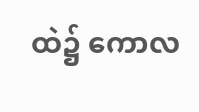ထဲ၌ ကောလ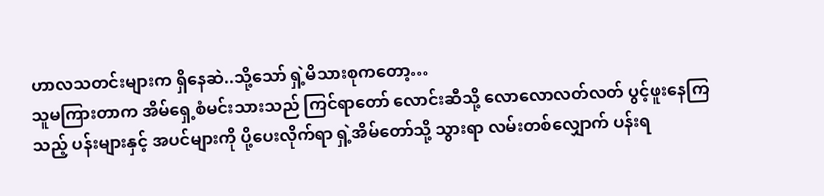ဟာလသတင်းများက ရှိနေဆဲ..သို့သော် ရှဲ့မိသားစုကတော့…
သူမကြားတာက အိမ်ရှေ့စံမင်းသားသည် ကြင်ရာတော် လောင်းဆီသို့ လောလောလတ်လတ် ပွင့်ဖူးနေကြသည့် ပန်းများနှင့် အပင်များကို ပို့ပေးလိုက်ရာ ရှဲ့အိမ်တော်သို့ သွားရာ လမ်းတစ်လျှောက် ပန်းရ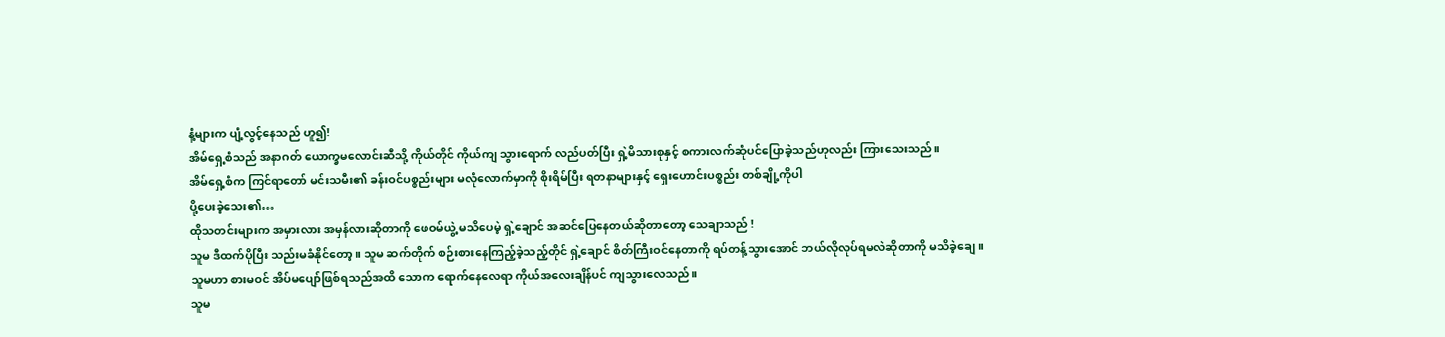နံ့များက ပျံ့လွင့်နေသည် ဟူ၍!
အိမ်ရှေ့စံသည် အနာဂတ် ယောက္ခမလောင်းဆီသို့ ကိုယ်တိုင် ကိုယ်ကျ သွားရောက် လည်ပတ်ပြီး ရှဲ့မိသားစုနှင့် စကားလက်ဆုံပင်ပြောခဲ့သည်ဟုလည်း ကြားသေးသည်။
အိမ်ရှေ့စံက ကြင်ရာတော် မင်းသမီး၏ ခန်းဝင်ပစ္စည်းများ မလုံလောက်မှာကို စိုးရိမ်ပြီး ရတနာများနှင့် ရှေးဟောင်းပစ္စည်း တစ်ချို့ကိုပါ
ပို့ပေးခဲ့သေး၏…
ထိုသတင်းများက အမှားလား အမှန်လားဆိုတာကို ဖေဝမ်ယွဲ့ မသိပေမဲ့ ရှဲ့ချောင် အဆင်ပြေနေတယ်ဆိုတာတော့ သေချာသည် !
သူမ ဒီထက်ပိုပြီး သည်းမခံနိုင်တော့။ သူမ ဆက်တိုက် စဉ်းစားနေကြည့်ခဲ့သည့်တိုင် ရှဲ့ချောင် စိတ်ကြီးဝင်နေတာကို ရပ်တန့်သွားအောင် ဘယ်လိုလုပ်ရမလဲဆိုတာကို မသိခဲ့ချေ။ သူမဟာ စားမဝင် အိပ်မပျော်ဖြစ်ရသည်အထိ သောက ရောက်နေလေရာ ကိုယ်အလေးချိန်ပင် ကျသွားလေသည်။
သူမ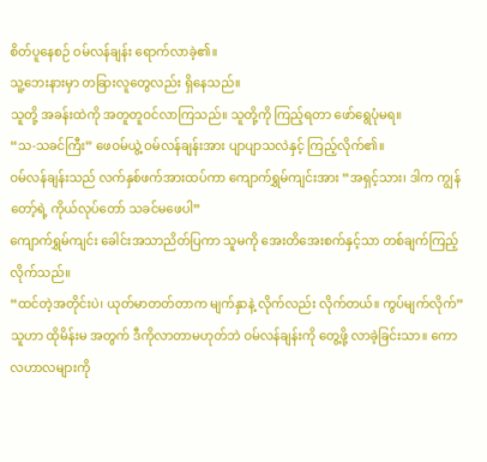စိတ်ပူနေစဉ် ဝမ်လန်ချန်း ရောက်လာခဲ့၏။
သူ့ဘေးနားမှာ တခြားလူတွေလည်း ရှိနေသည်။
သူတို့ အခန်းထဲကို အတူတူဝင်လာကြသည်။ သူတို့ကို ကြည့်ရတာ ဖော်ရွေပုံမရ။
“သ-သခင်ကြီး” ဖေဝမ်ယွဲ့ ဝမ်လန်ချန်းအား ပျာပျာသလဲနှင့် ကြည့်လိုက်၏။
ဝမ်လန်ချန်းသည် လက်နှစ်ဖက်အားထပ်ကာ ကျောက်ရွှမ်ကျင်းအား “အရှင့်သား၊ ဒါက ကျွန်တော့်ရဲ့ ကိုယ်လုပ်တော် သခင်မဖေပါ”
ကျောက်ရွှမ်ကျင်း ခေါင်းအသာညိတ်ပြကာ သူမကို အေးတိအေးစက်နှင့်သာ တစ်ချက်ကြည့်လိုက်သည်။
“ထင်တဲ့အတိုင်းပဲ၊ ယုတ်မာတတ်တာက မျက်နှာနဲ့ လိုက်လည်း လိုက်တယ်။ ကွပ်မျက်လိုက်”
သူဟာ ထိုမိန်းမ အတွက် ဒီကိုလာတာမဟုတ်ဘဲ ဝမ်လန်ချန်းကို တွေ့ဖို့ လာခဲ့ခြင်းသာ။ ကောလဟာလများကို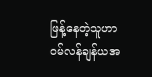ဖြန့်နေတဲ့သူဟာ ဝမ်လန်ချန်ယအ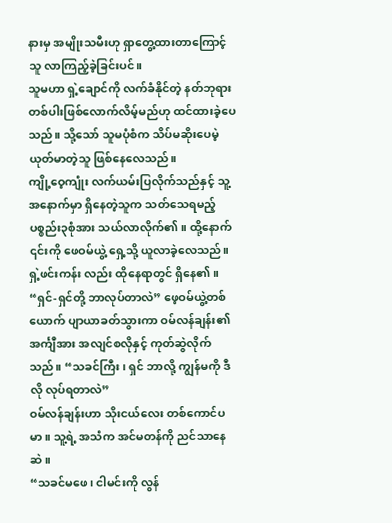နားမှ အမျိုးသမီးဟု ရှာတွေ့ထားတာကြောင့် သူ လာကြည့်ခဲ့ခြင်းပင်။
သူမဟာ ရှဲ့ချောင်ကို လက်ခံနိုင်တဲ့ နတ်ဘုရားတစ်ပါးဖြစ်လောက်လိမ့်မည်ဟု ထင်ထားခဲ့ပေသည်။ သို့သော် သူမပုံစံက သိပ်မဆိုးပေမဲ့ ယုတ်မာတဲ့သူ ဖြစ်နေလေသည်။
ကျို့ဝေ့ကျုံး လက်ယမ်းပြလိုက်သည်နှင့် သူ့အနောက်မှာ ရှိနေတဲ့သူက သတ်သေရမည့်ပစ္စည်း၃စုံအား သယ်လာလိုက်၏။ ထို့နောက် ၎င်းကို ဖေဝမ်ယွဲ့ ရှေ့သို့ ယူလာခဲ့လေသည်။
ရှဲ့ဖင်းကန်း လည်း ထိုနေရာတွင် ရှိနေ၏။
“ရှင်-ရှင်တို့ ဘာလုပ်တာလဲ” ဖေ့ဝမ်ယွဲ့တစ်ယောက် ပျာယာခတ်သွားကာ ဝမ်လန်ချန်း၏ အင်္ကျီအား အလျင်စလိုနှင့် ကုတ်ဆွဲလိုက်သည်။ “သခင်ကြီး၊ ရှင် ဘာလို့ ကျွန်မကို ဒီလို လုပ်ရတာလဲ”
ဝမ်လန်ချန်းဟာ သိုးငယ်လေး တစ်ကောင်ပမာ။ သူ့ရဲ့ အသံက အင်မတန်ကို ညင်သာနေဆဲ။
“သခင်မဖေ၊ ငါမင်းကို လွန်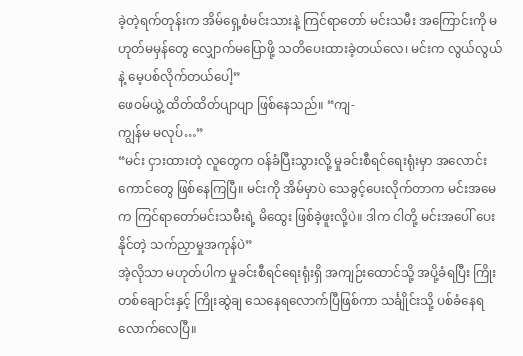ခဲ့တဲ့ရက်တုန်းက အိမ်ရှေ့စံမင်းသားနဲ့ ကြင်ရာတော် မင်းသမီး အကြောင်းကို မဟုတ်မမှန်တွေ လျှောက်မပြောဖို့ သတိပေးထားခဲ့တယ်လေ၊ မင်းက လွယ်လွယ်နဲ့ မေ့ပစ်လိုက်တယ်ပေါ့”
ဖေဝမ်ယွဲ့ ထိတ်ထိတ်ပျာပျာ ဖြစ်နေသည်။ “ကျ-
ကျွန်မ မလုပ်…”
“မင်း ငှားထားတဲ့ လူတွေက ဝန်ခံပြီးသွားလို့ မှုခင်းစီရင်ရေးရုံးမှာ အလောင်းကောင်တွေ ဖြစ်နေကြပြီ။ မင်းကို အိမ်မှာပဲ သေခွင့်ပေးလိုက်တာက မင်းအမေက ကြင်ရာတော်မင်းသမီးရဲ့ မိထွေး ဖြစ်ခဲ့ဖူးလို့ပဲ။ ဒါက ငါတို့ မင်းအပေါ် ပေးနိုင်တဲ့ သက်ညှာမှုအကုန်ပဲ”
အဲ့လိုသာ မဟုတ်ပါက မှုခင်းစီရင်ရေးရုံးရှိ အကျဉ်းထောင်သို့ အပို့ခံရပြီး ကြိုးတစ်ချောင်းနှင့် ကြိုးဆွဲချ သေနေရလောက်ပြီဖြစ်ကာ သင်္ချိုင်းသို့ ပစ်ခံနေရလောက်လေပြီ။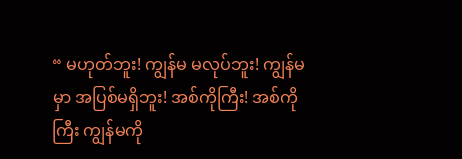“ မဟုတ်ဘူး! ကျွန်မ မလုပ်ဘူး! ကျွန်မမှာ အပြစ်မရှိဘူး! အစ်ကိုကြီး! အစ်ကိုကြီး ကျွန်မကို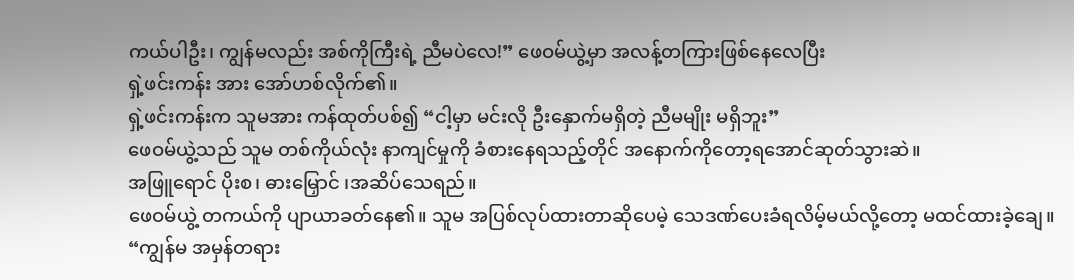ကယ်ပါဦး၊ ကျွန်မလည်း အစ်ကိုကြီးရဲ့ ညီမပဲလေ!” ဖေဝမ်ယွဲ့မှာ အလန့်တကြားဖြစ်နေလေပြီး
ရှဲ့ဖင်းကန်း အား အော်ဟစ်လိုက်၏။
ရှဲ့ဖင်းကန်းက သူမအား ကန်ထုတ်ပစ်၍ “ငါ့မှာ မင်းလို ဦးနှောက်မရှိတဲ့ ညီမမျိုး မရှိဘူး”
ဖေဝမ်ယွဲ့သည် သူမ တစ်ကိုယ်လုံး နာကျင်မှုကို ခံစားနေရသည့်တိုင် အနောက်ကိုတော့ရအောင်ဆုတ်သွားဆဲ။
အဖြူရောင် ပိုးစ၊ ဓားမြှောင် ၊အဆိပ်သေရည်။
ဖေဝမ်ယွဲ့ တကယ်ကို ပျာယာခတ်နေ၏။ သူမ အပြစ်လုပ်ထားတာဆိုပေမဲ့ သေဒဏ်ပေးခံရလိမ့်မယ်လို့တော့ မထင်ထားခဲ့ချေ။
“ကျွန်မ အမှန်တရား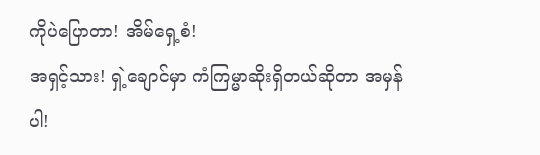ကိုပဲပြောတာ! အိမ်ရှေ့စံ!
အရှင့်သား! ရှဲ့ချောင်မှာ ကံကြမ္မာဆိုးရှိတယ်ဆိုတာ အမှန်ပါ!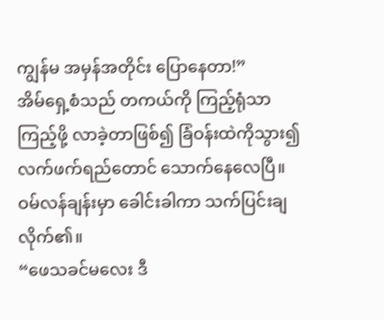ကျွန်မ အမှန်အတိုင်း ပြောနေတာ!”
အိမ်ရှေ့စံသည် တကယ်ကို ကြည့်ရုံသာကြည့်ဖို့ လာခဲ့တာဖြစ်၍ ခြံဝန်းထဲကိုသွား၍ လက်ဖက်ရည်တောင် သောက်နေလေပြီ။
ဝမ်လန်ချန်းမှာ ခေါင်းခါကာ သက်ပြင်းချလိုက်၏။
“ဖေသခင်မလေး ဒီ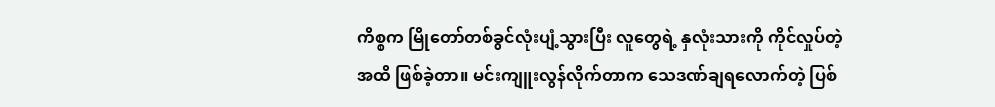ကိစ္စက မြိုတော်တစ်ခွင်လုံးပျံ့သွားပြီး လူတွေရဲ့ နှလုံးသားကို ကိုင်လှုပ်တဲ့ အထိ ဖြစ်ခဲ့တာ။ မင်းကျူးလွန်လိုက်တာက သေဒဏ်ချရလောက်တဲ့ ပြစ်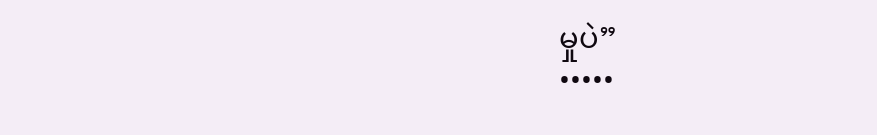မှုပဲ”
•••••